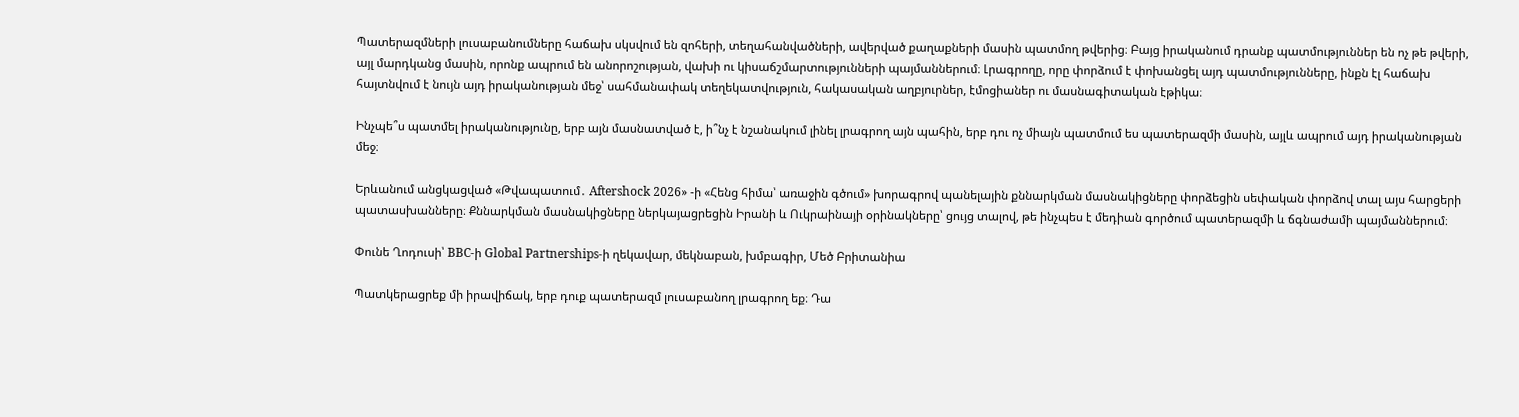Պատերազմների լուսաբանումները հաճախ սկսվում են զոհերի, տեղահանվածների, ավերված քաղաքների մասին պատմող թվերից։ Բայց իրականում դրանք պատմություններ են ոչ թե թվերի, այլ մարդկանց մասին, որոնք ապրում են անորոշության, վախի ու կիսաճշմարտությունների պայմաններում։ Լրագրողը, որը փորձում է փոխանցել այդ պատմությունները, ինքն էլ հաճախ հայտնվում է նույն այդ իրականության մեջ՝ սահմանափակ տեղեկատվություն, հակասական աղբյուրներ, էմոցիաներ ու մասնագիտական էթիկա։

Ինչպե՞ս պատմել իրականությունը, երբ այն մասնատված է, ի՞նչ է նշանակում լինել լրագրող այն պահին, երբ դու ոչ միայն պատմում ես պատերազմի մասին, այլև ապրում այդ իրականության մեջ։

Երևանում անցկացված «Թվապատում․ Aftershock 2026» -ի «Հենց հիմա՝ առաջին գծում» խորագրով պանելային քննարկման մասնակիցները փորձեցին սեփական փորձով տալ այս հարցերի պատասխանները։ Քննարկման մասնակիցները ներկայացրեցին Իրանի և Ուկրաինայի օրինակները՝ ցույց տալով, թե ինչպես է մեդիան գործում պատերազմի և ճգնաժամի պայմաններում։

Փունե Ղոդուսի՝ BBC-ի Global Partnerships-ի ղեկավար, մեկնաբան, խմբագիր, Մեծ Բրիտանիա

Պատկերացրեք մի իրավիճակ, երբ դուք պատերազմ լուսաբանող լրագրող եք։ Դա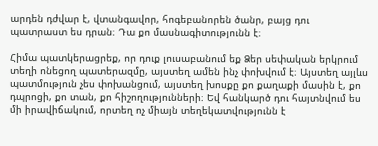արդեն դժվար է, վտանգավոր, հոգեբանորեն ծանր, բայց դու պատրաստ ես դրան։ Դա քո մասնագիտությունն է։

Հիմա պատկերացրեք, որ դուք լուսաբանում եք Ձեր սեփական երկրում տեղի ոնեցող պատերազմը, այստեղ ամեն ինչ փոխվում է։ Այստեղ այլևս պատմություն չես փոխանցում, այստեղ խոսքը քո քաղաքի մասին է, քո դպրոցի, քո տան, քո հիշողությունների։ Եվ հանկարծ դու հայտնվում ես մի իրավիճակում, որտեղ ոչ միայն տեղեկատվությունն է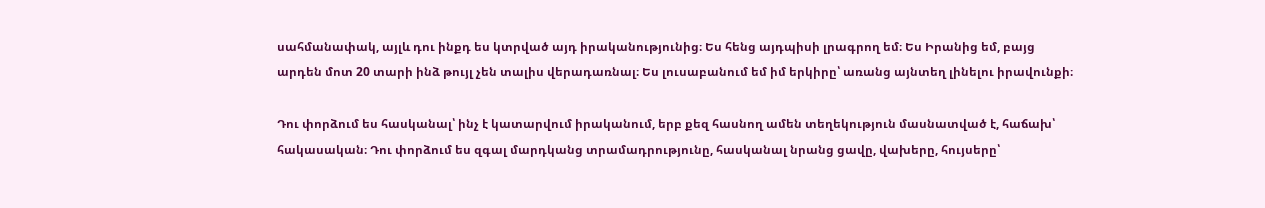սահմանափակ, այլև դու ինքդ ես կտրված այդ իրականությունից։ Ես հենց այդպիսի լրագրող եմ։ Ես Իրանից եմ, բայց արդեն մոտ 20 տարի ինձ թույլ չեն տալիս վերադառնալ։ Ես լուսաբանում եմ իմ երկիրը՝ առանց այնտեղ լինելու իրավունքի։

Դու փորձում ես հասկանալ՝ ինչ է կատարվում իրականում, երբ քեզ հասնող ամեն տեղեկություն մասնատված է, հաճախ՝ հակասական։ Դու փորձում ես զգալ մարդկանց տրամադրությունը, հասկանալ նրանց ցավը, վախերը, հույսերը՝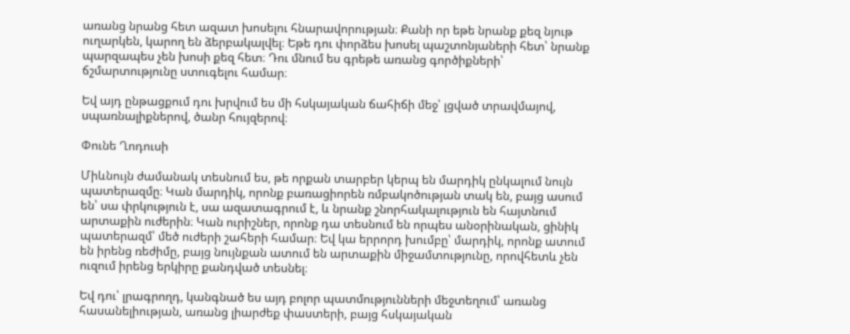առանց նրանց հետ ազատ խոսելու հնարավորության։ Քանի որ եթե նրանք քեզ նյութ ուղարկեն, կարող են ձերբակալվել։ Եթե դու փորձես խոսել պաշտոնյաների հետ՝ նրանք պարզապես չեն խոսի քեզ հետ։ Դու մնում ես գրեթե առանց գործիքների՝ ճշմարտությունը ստուգելու համար։

Եվ այդ ընթացքում դու խրվում ես մի հսկայական ճահիճի մեջ՝ լցված տրավմայով, սպառնալիքներով, ծանր հույզերով։

Փունե Ղոդուսի

Միևնույն ժամանակ տեսնում ես, թե որքան տարբեր կերպ են մարդիկ ընկալում նույն պատերազմը։ Կան մարդիկ, որոնք բառացիորեն ռմբակոծության տակ են, բայց ասում են՝ սա փրկություն է, սա ազատագրում է, և նրանք շնորհակալություն են հայտնում արտաքին ուժերին։ Կան ուրիշներ, որոնք դա տեսնում են որպես անօրինական, ցինիկ պատերազմ՝ մեծ ուժերի շահերի համար։ Եվ կա երրորդ խումբը՝ մարդիկ, որոնք ատում են իրենց ռեժիմը, բայց նույնքան ատում են արտաքին միջամտությունը, որովհետև չեն ուզում իրենց երկիրը քանդված տեսնել։

Եվ դու՝ լրագրողդ, կանգնած ես այդ բոլոր պատմությունների մեջտեղում՝ առանց հասանելիության, առանց լիարժեք փաստերի, բայց հսկայական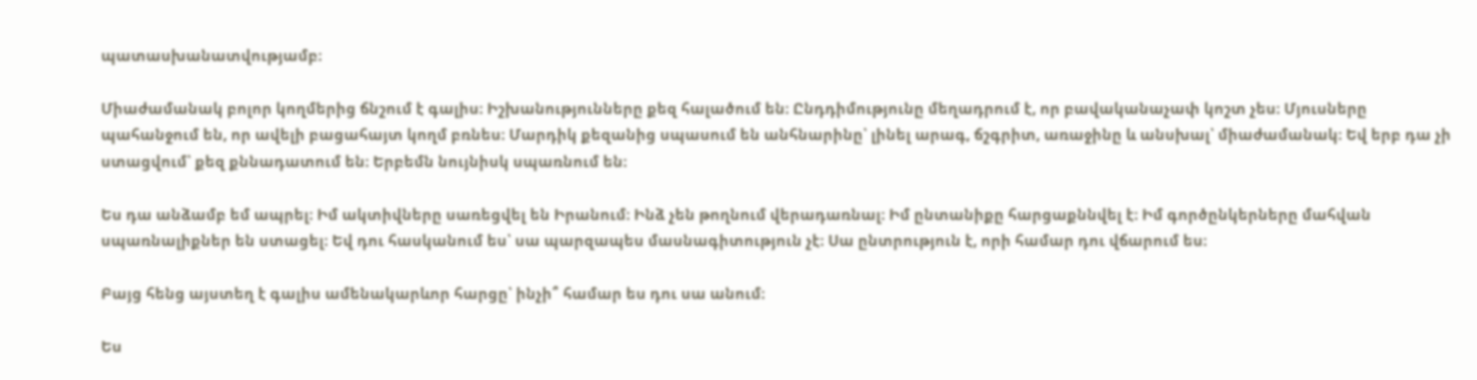պատասխանատվությամբ։

Միաժամանակ բոլոր կողմերից ճնշում է գալիս։ Իշխանությունները քեզ հալածում են։ Ընդդիմությունը մեղադրում է, որ բավականաչափ կոշտ չես։ Մյուսները պահանջում են, որ ավելի բացահայտ կողմ բռնես։ Մարդիկ քեզանից սպասում են անհնարինը՝ լինել արագ, ճշգրիտ, առաջինը և անսխալ՝ միաժամանակ։ Եվ երբ դա չի ստացվում՝ քեզ քննադատում են։ Երբեմն նույնիսկ սպառնում են։

Ես դա անձամբ եմ ապրել։ Իմ ակտիվները սառեցվել են Իրանում։ Ինձ չեն թողնում վերադառնալ։ Իմ ընտանիքը հարցաքննվել է։ Իմ գործընկերները մահվան սպառնալիքներ են ստացել։ Եվ դու հասկանում ես՝ սա պարզապես մասնագիտություն չէ։ Սա ընտրություն է, որի համար դու վճարում ես։

Բայց հենց այստեղ է գալիս ամենակարևոր հարցը՝ ինչի՞ համար ես դու սա անում։

Ես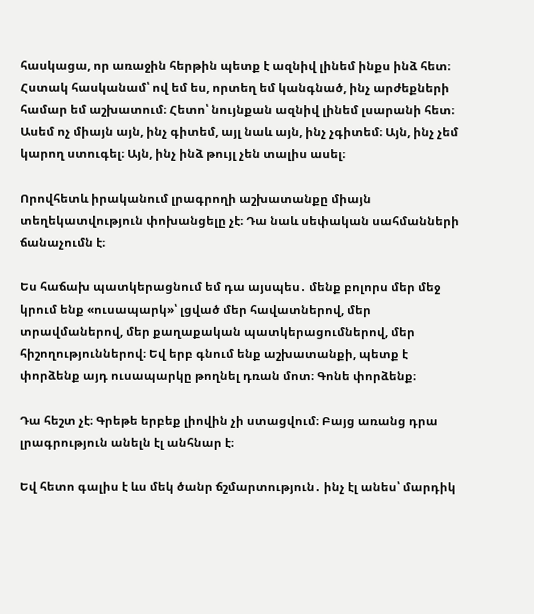հասկացա, որ առաջին հերթին պետք է ազնիվ լինեմ ինքս ինձ հետ։ Հստակ հասկանամ՝ ով եմ ես, որտեղ եմ կանգնած, ինչ արժեքների համար եմ աշխատում։ Հետո՝ նույնքան ազնիվ լինեմ լսարանի հետ։ Ասեմ ոչ միայն այն, ինչ գիտեմ, այլ նաև այն, ինչ չգիտեմ։ Այն, ինչ չեմ կարող ստուգել։ Այն, ինչ ինձ թույլ չեն տալիս ասել։

Որովհետև իրականում լրագրողի աշխատանքը միայն տեղեկատվություն փոխանցելը չէ։ Դա նաև սեփական սահմանների ճանաչումն է։

Ես հաճախ պատկերացնում եմ դա այսպես․ մենք բոլորս մեր մեջ կրում ենք «ուսապարկ»՝ լցված մեր հավատներով, մեր տրավմաներով, մեր քաղաքական պատկերացումներով, մեր հիշողություններով։ Եվ երբ գնում ենք աշխատանքի, պետք է փորձենք այդ ուսապարկը թողնել դռան մոտ։ Գոնե փորձենք։

Դա հեշտ չէ։ Գրեթե երբեք լիովին չի ստացվում։ Բայց առանց դրա լրագրություն անելն էլ անհնար է։

Եվ հետո գալիս է ևս մեկ ծանր ճշմարտություն․ ինչ էլ անես՝ մարդիկ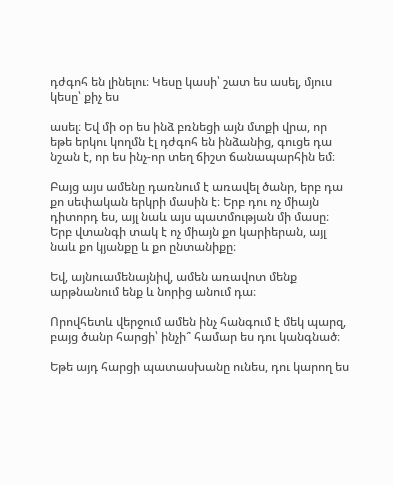դժգոհ են լինելու։ Կեսը կասի՝ շատ ես ասել, մյուս կեսը՝ քիչ ես

ասել։ Եվ մի օր ես ինձ բռնեցի այն մտքի վրա, որ եթե երկու կողմն էլ դժգոհ են ինձանից, գուցե դա նշան է, որ ես ինչ-որ տեղ ճիշտ ճանապարհին եմ։

Բայց այս ամենը դառնում է առավել ծանր, երբ դա քո սեփական երկրի մասին է։ Երբ դու ոչ միայն դիտորդ ես, այլ նաև այս պատմության մի մասը։ Երբ վտանգի տակ է ոչ միայն քո կարիերան, այլ նաև քո կյանքը և քո ընտանիքը։

Եվ, այնուամենայնիվ, ամեն առավոտ մենք արթնանում ենք և նորից անում դա։

Որովհետև վերջում ամեն ինչ հանգում է մեկ պարզ, բայց ծանր հարցի՝ ինչի՞ համար ես դու կանգնած։

Եթե այդ հարցի պատասխանը ունես, դու կարող ես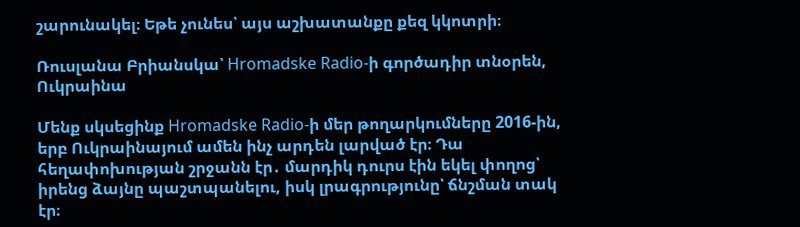շարունակել։ Եթե չունես՝ այս աշխատանքը քեզ կկոտրի։

Ռուսլանա Բրիանսկա՝ Hromadske Radio-ի գործադիր տնօրեն, Ուկրաինա

Մենք սկսեցինք Hromadske Radio-ի մեր թողարկումները 2016-ին, երբ Ուկրաինայում ամեն ինչ արդեն լարված էր։ Դա հեղափոխության շրջանն էր․ մարդիկ դուրս էին եկել փողոց՝ իրենց ձայնը պաշտպանելու, իսկ լրագրությունը՝ ճնշման տակ էր։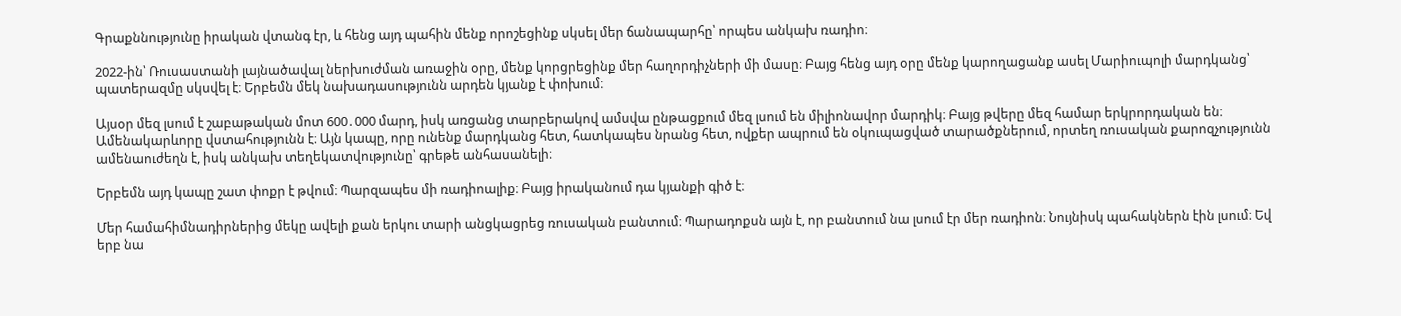Գրաքննությունը իրական վտանգ էր, և հենց այդ պահին մենք որոշեցինք սկսել մեր ճանապարհը՝ որպես անկախ ռադիո։

2022-ին՝ Ռուսաստանի լայնածավալ ներխուժման առաջին օրը, մենք կորցրեցինք մեր հաղորդիչների մի մասը։ Բայց հենց այդ օրը մենք կարողացանք ասել Մարիուպոլի մարդկանց՝ պատերազմը սկսվել է։ Երբեմն մեկ նախադասությունն արդեն կյանք է փոխում։

Այսօր մեզ լսում է շաբաթական մոտ 600․000 մարդ, իսկ առցանց տարբերակով ամսվա ընթացքում մեզ լսում են միլիոնավոր մարդիկ։ Բայց թվերը մեզ համար երկրորդական են։ Ամենակարևորը վստահությունն է։ Այն կապը, որը ունենք մարդկանց հետ, հատկապես նրանց հետ, ովքեր ապրում են օկուպացված տարածքներում, որտեղ ռուսական քարոզչությունն ամենաուժեղն է, իսկ անկախ տեղեկատվությունը՝ գրեթե անհասանելի։

Երբեմն այդ կապը շատ փոքր է թվում։ Պարզապես մի ռադիոալիք։ Բայց իրականում դա կյանքի գիծ է։

Մեր համահիմնադիրներից մեկը ավելի քան երկու տարի անցկացրեց ռուսական բանտում։ Պարադոքսն այն է, որ բանտում նա լսում էր մեր ռադիոն։ Նույնիսկ պահակներն էին լսում։ Եվ երբ նա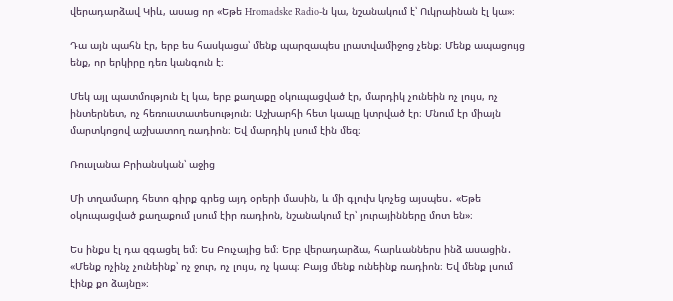վերադարձավ Կիև, ասաց որ «Եթե Hromadske Radio-ն կա, նշանակում է՝ Ուկրաինան էլ կա»։

Դա այն պահն էր, երբ ես հասկացա՝ մենք պարզապես լրատվամիջոց չենք։ Մենք ապացույց ենք, որ երկիրը դեռ կանգուն է։

Մեկ այլ պատմություն էլ կա, երբ քաղաքը օկուպացված էր, մարդիկ չունեին ոչ լույս, ոչ ինտերնետ, ոչ հեռուստատեսություն։ Աշխարհի հետ կապը կտրված էր։ Մնում էր միայն մարտկոցով աշխատող ռադիոն։ Եվ մարդիկ լսում էին մեզ։

Ռուսլանա Բրիանսկան՝ աջից

Մի տղամարդ հետո գիրք գրեց այդ օրերի մասին, և մի գլուխ կոչեց այսպես․ «Եթե օկուպացված քաղաքում լսում էիր ռադիոն, նշանակում էր՝ յուրայինները մոտ են»։

Ես ինքս էլ դա զգացել եմ։ Ես Բուչայից եմ։ Երբ վերադարձա, հարևաններս ինձ ասացին․ «Մենք ոչինչ չունեինք՝ ոչ ջուր, ոչ լույս, ոչ կապ։ Բայց մենք ունեինք ռադիոն։ Եվ մենք լսում էինք քո ձայնը»։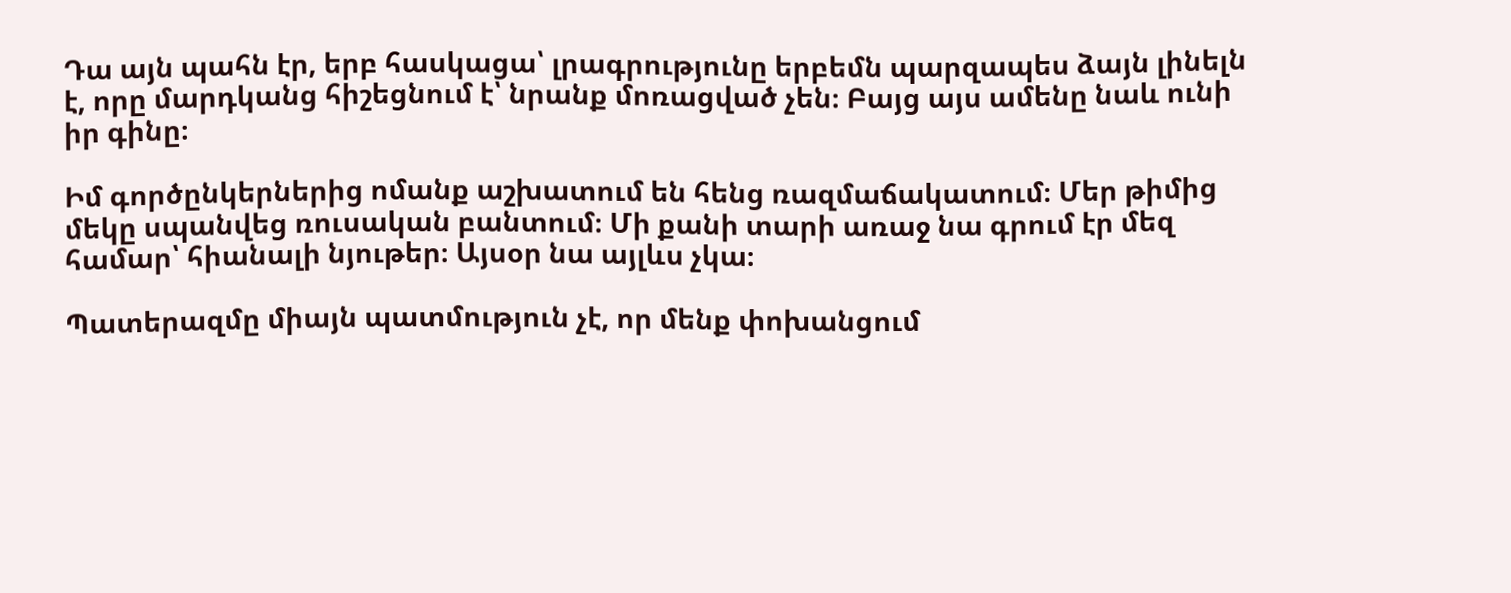Դա այն պահն էր, երբ հասկացա՝ լրագրությունը երբեմն պարզապես ձայն լինելն է, որը մարդկանց հիշեցնում է՝ նրանք մոռացված չեն։ Բայց այս ամենը նաև ունի իր գինը։

Իմ գործընկերներից ոմանք աշխատում են հենց ռազմաճակատում։ Մեր թիմից մեկը սպանվեց ռուսական բանտում։ Մի քանի տարի առաջ նա գրում էր մեզ համար՝ հիանալի նյութեր։ Այսօր նա այլևս չկա։

Պատերազմը միայն պատմություն չէ, որ մենք փոխանցում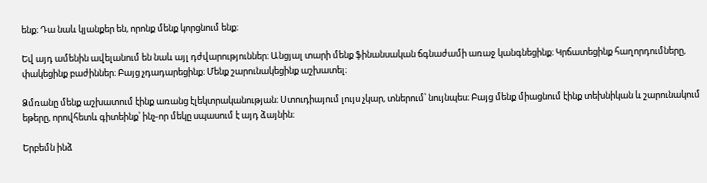ենք։ Դա նաև կյանքեր են, որոնք մենք կորցնում ենք։

Եվ այդ ամենին ավելանում են նաև այլ դժվարություններ։ Անցյալ տարի մենք ֆինանսական ճգնաժամի առաջ կանգնեցինք։ Կրճատեցինք հաղորդումները, փակեցինք բաժիններ։ Բայց չդադարեցինք։ Մենք շարունակեցինք աշխատել։

Ձմռանը մենք աշխատում էինք առանց էլեկտրականության։ Ստուդիայում լույս չկար, տներում՝ նույնպես։ Բայց մենք միացնում էինք տեխնիկան և շարունակում եթերը, որովհետև գիտեինք՝ ինչ-որ մեկը սպասում է այդ ձայնին։

Երբեմն ինձ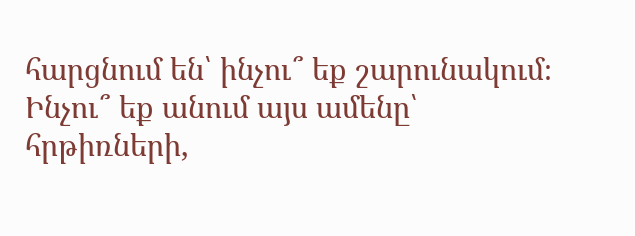հարցնում են՝ ինչու՞ եք շարունակում։ Ինչու՞ եք անում այս ամենը՝ հրթիռների,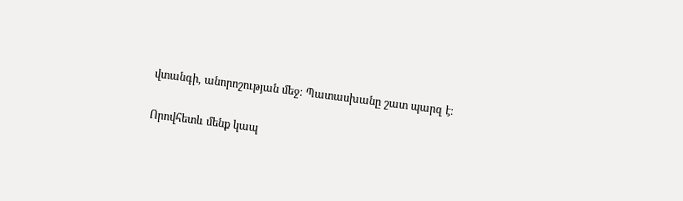վտանգի, անորոշության մեջ։ Պատասխանը շատ պարզ է։

Որովհետև մենք կապ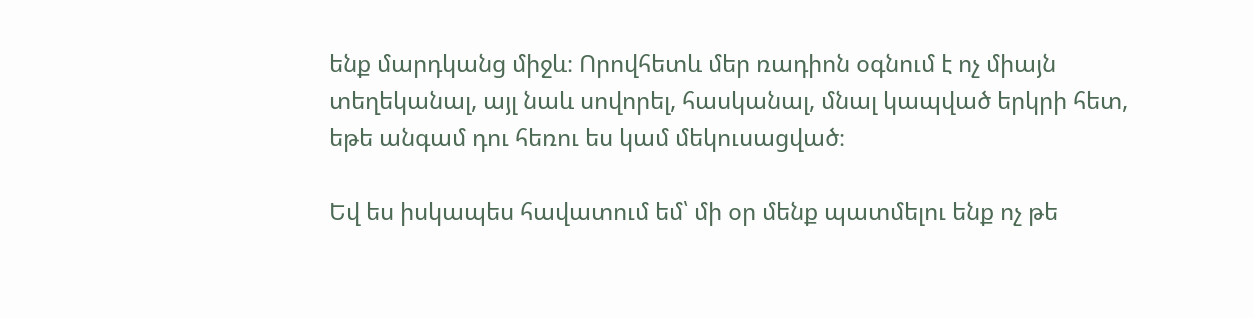ենք մարդկանց միջև։ Որովհետև մեր ռադիոն օգնում է ոչ միայն տեղեկանալ, այլ նաև սովորել, հասկանալ, մնալ կապված երկրի հետ, եթե անգամ դու հեռու ես կամ մեկուսացված։

Եվ ես իսկապես հավատում եմ՝ մի օր մենք պատմելու ենք ոչ թե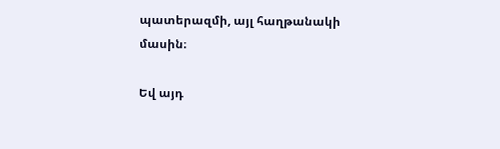պատերազմի, այլ հաղթանակի մասին։

Եվ այդ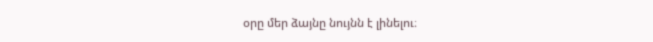օրը մեր ձայնը նույնն է լինելու։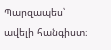Պարզապես՝ ավելի հանգիստ։